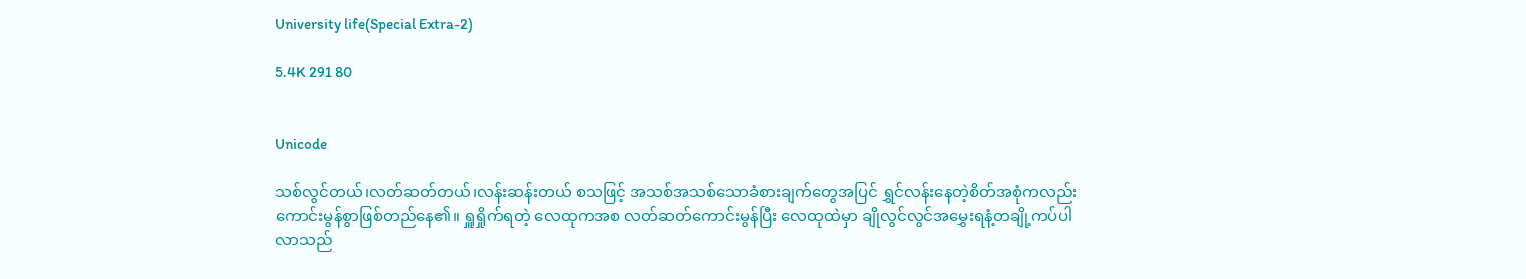University life(Special Extra-2)

5.4K 291 80


Unicode

သစ်လွင်တယ်၊လတ်ဆတ်တယ်၊လန်းဆန်းတယ် စသဖြင့် အသစ်အသစ်သောခံစားချက်တွေအပြင် ရွှင်လန်းနေတဲ့စိတ်အစုံကလည်း ကောင်းမွန်စွာဖြစ်တည်နေ၏။ ရှူရှိုက်ရတဲ့ လေထုကအစ လတ်ဆတ်ကောင်းမွန်ပြီး လေထုထဲမှာ ချိုလွင်လွင်အမွှေးရနံ့တချို့ကပ်ပါလာသည်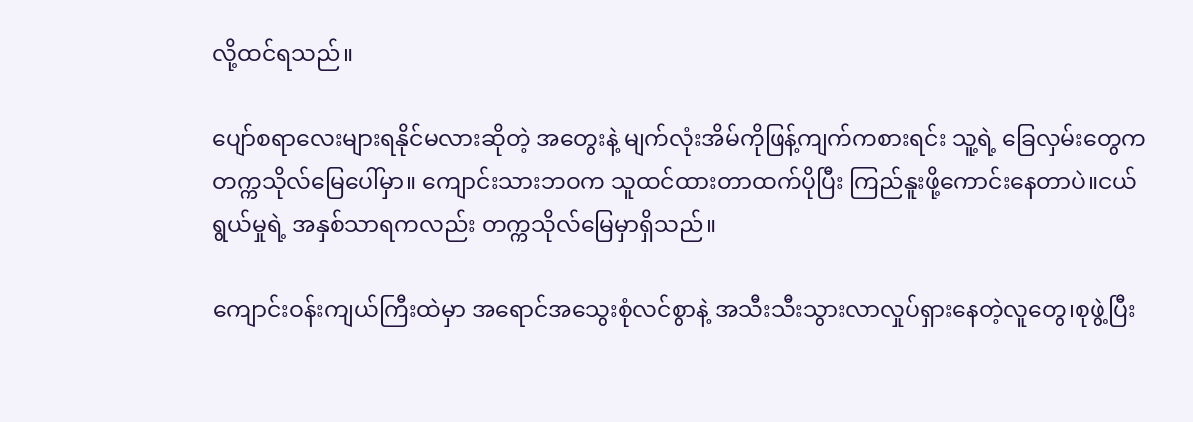လို့ထင်ရသည်။

ပျော်စရာလေးများရနိုင်မလားဆိုတဲ့ အတွေးနဲ့ မျက်လုံးအိမ်ကိုဖြန့်ကျက်ကစားရင်း သူ့ရဲ့ ခြေလှမ်းတွေက တက္ကသိုလ်မြေပေါ်မှာ။ ကျောင်းသားဘဝက သူထင်ထားတာထက်ပိုပြီး ကြည်နူးဖို့ကောင်းနေတာပဲ။ငယ်ရွယ်မှုရဲ့ အနှစ်သာရကလည်း တက္ကသိုလ်မြေမှာရှိသည်။

ကျောင်းဝန်းကျယ်ကြီးထဲမှာ အရောင်အသွေးစုံလင်စွာနဲ့ အသီးသီးသွားလာလှုပ်ရှားနေတဲ့လူတွေ၊စုဖွဲ့ပြီး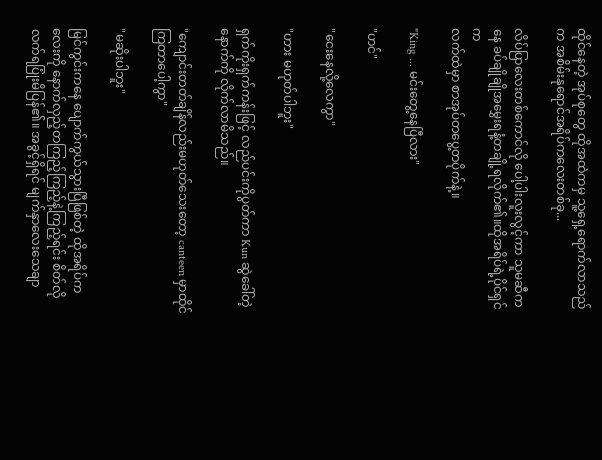ထိုင်နေတဲ့ အုပ်စုတွေ ထိုအထဲကမှ သူ့ရှေ့ရောက်လာသည်က အစိမ်းနုရောင်အရိပ်ကလေးတစ်ခု...

လိပ်ပြာလေးတစ်ကောင်လို ပေါ့ပါးလူးလွင့်ကာ သူမဆီကနေ ခပ်ချိုချိုအမွှေးရနံ့တချို့ရလိုက်၏။ထိုအရိပ်ရဲ့ပိုင်ရှင်က
လက်ထဲမှာ စာအုပ်တပွေ့တပိုက်နဲ့။

"King ... မင်းတွေ့နေပြီလား"

"ဟင်"

"ငေးနေလို့လေကွာ"

"ဟား မဟုတ်ပါဘူး"

ရှက်ကိုးရှက်ကန်းဖြင့် လည်ပင်းကိုပွတ်ကာ Kun ဆွဲခေါ်တဲ့နောက်ကို လိုက်လာမိသည်။

"ကျောင်းတတ်ချိန်လည်းမဟုတ်သေးတော့ canteen မှာထိုင်ကြတာပေါ့ကွာ"

"မဆိုးပါဘူး"

မြင်ကွင်းကနေ ပျောက်ကွယ်သွားပြီဖြစ်တဲ့ ထိုအရိပ်ကလေးကို နောက်လှည့်တကြည့်ကြည့်နဲ့ကြည့်ရင်း စိတ်လိုလက်ရပြုံးမိပြန်၏။ အခွင့်ရှိရင် မျက်နှာလေးသေချာ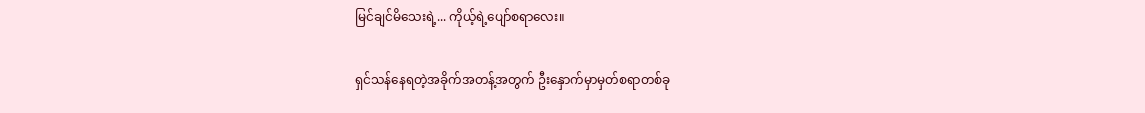မြင်ချင်မိသေးရဲ့... ကိုယ့်ရဲ့ပျော်စရာလေး။

ရှင်သန်နေရတဲ့အခိုက်အတန့်အတွက် ဦးနှောက်မှာမှတ်စရာတစ်ခု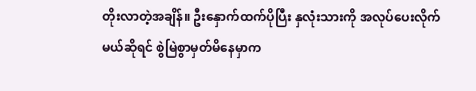တိုးလာတဲ့အချိန်။ ဦးနှောက်ထက်ပိုပြီး နှလုံးသားကို အလုပ်ပေးလိုက်မယ်ဆိုရင် စွဲမြဲစွာမှတ်မိနေမှာက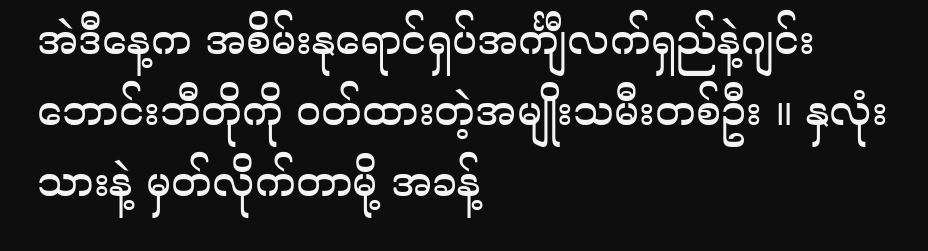အဲဒီနေ့က အစိမ်းနုရောင်ရှပ်အင်္ကျီလက်ရှည်နဲ့ဂျင်းဘောင်းဘီတိုကို ဝတ်ထားတဲ့အမျိုးသမီးတစ်ဦး ။ နှလုံးသားနဲ့ မှတ်လိုက်တာမို့ အခန့်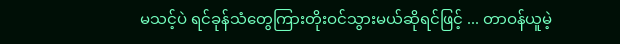မသင့်ပဲ ရင်ခုန်သံတွေကြားတိုးဝင်သွားမယ်ဆိုရင်ဖြင့် ... တာဝန်ယူမဲ့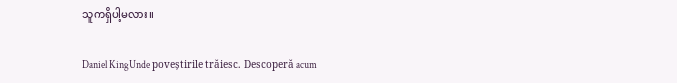သူကရှိပါ့မလား။

Daniel KingUnde poveștirile trăiesc. Descoperă acum